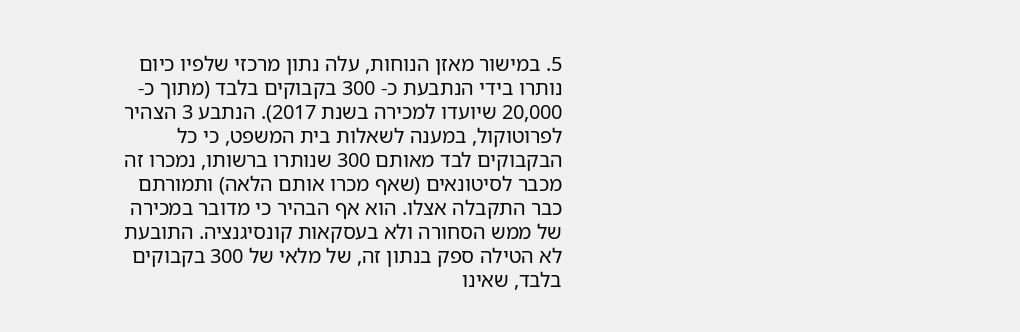5. במישור מאזן הנוחות, עלה נתון מרכזי שלפיו כיום נותרו בידי הנתבעת כ- 300 בקבוקים בלבד (מתוך כ- 20,000 שיועדו למכירה בשנת 2017). הנתבע 3 הצהיר לפרוטוקול, במענה לשאלות בית המשפט, כי כל הבקבוקים לבד מאותם 300 שנותרו ברשותו, נמכרו זה מכבר לסיטונאים (שאף מכרו אותם הלאה) ותמורתם כבר התקבלה אצלו. הוא אף הבהיר כי מדובר במכירה של ממש הסחורה ולא בעסקאות קונסיגנציה. התובעת לא הטילה ספק בנתון זה, של מלאי של 300 בקבוקים בלבד, שאינו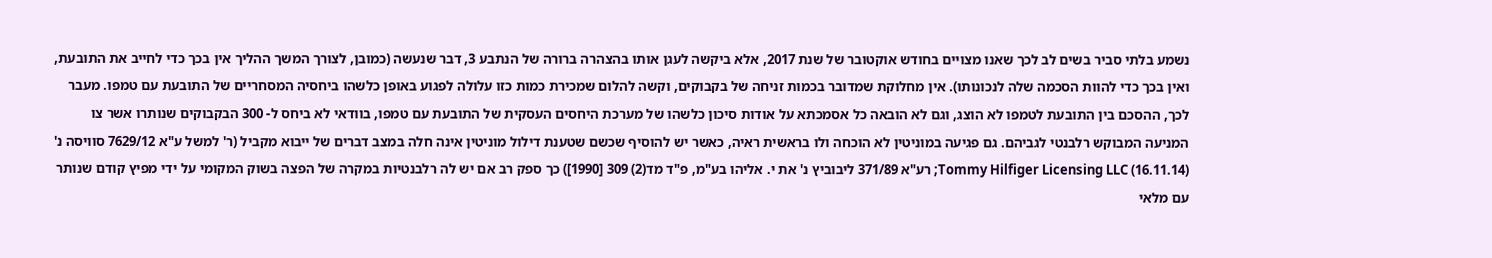נשמע בלתי סביר בשים לב לכך שאנו מצויים בחודש אוקטובר של שנת 2017, אלא ביקשה לעגן אותו בהצהרה ברורה של הנתבע 3, דבר שנעשה (כמובן, לצורך המשך ההליך אין בכך כדי לחייב את התובעת, ואין בכך כדי להוות הסכמה שלה לנכונותו). אין מחלוקת שמדובר בכמות זניחה של בקבוקים, וקשה להלום שמכירת כמות כזו עלולה לפגוע באופן כלשהו ביחסיה המסחריים של התובעת עם טמפו. מעבר לכך, ההסכם בין התובעת לטמפו לא הוצג, וגם לא הובאה כל אסמכתא על אודות סיכון כלשהו של מערכת היחסים העסקית של התובעת עם טמפו, בוודאי לא ביחס ל- 300 הבקבוקים שנותרו אשר צו המניעה המבוקש רלבנטי לגביהם. גם פגיעה במוניטין לא הוכחה ולו בראשית ראיה, כאשר יש להוסיף שכשם שטענת דילול מוניטין אינה חלה במצב דברים של ייבוא מקביל (ר' למשל ע"א 7629/12 סוויסה נ' Tommy Hilfiger Licensing LLC (16.11.14); רע"א 371/89 ליבוביץ נ' את י. אליהו בע"מ, פ"ד מד(2) 309 [1990]) כך ספק רב אם יש לה רלבנטיות במקרה של הפצה בשוק המקומי על ידי מפיץ קודם שנותר עם מלאי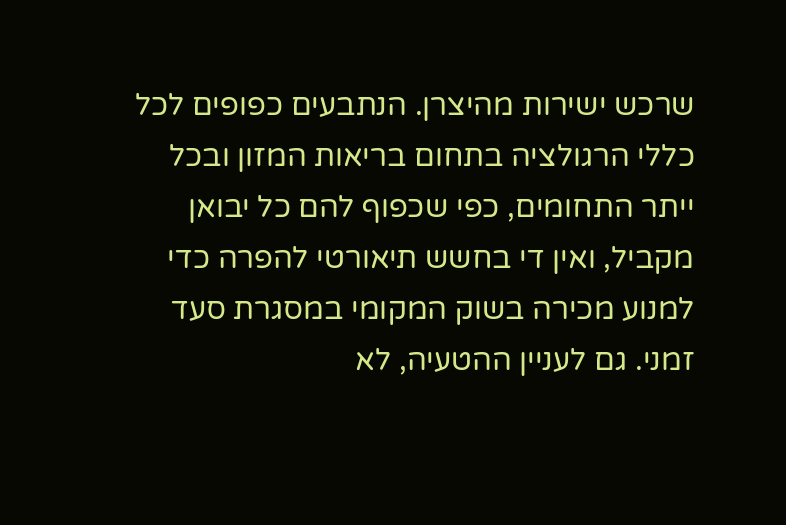שרכש ישירות מהיצרן. הנתבעים כפופים לכל כללי הרגולציה בתחום בריאות המזון ובכל ייתר התחומים, כפי שכפוף להם כל יבואן מקביל, ואין די בחשש תיאורטי להפרה כדי למנוע מכירה בשוק המקומי במסגרת סעד זמני. גם לעניין ההטעיה, לא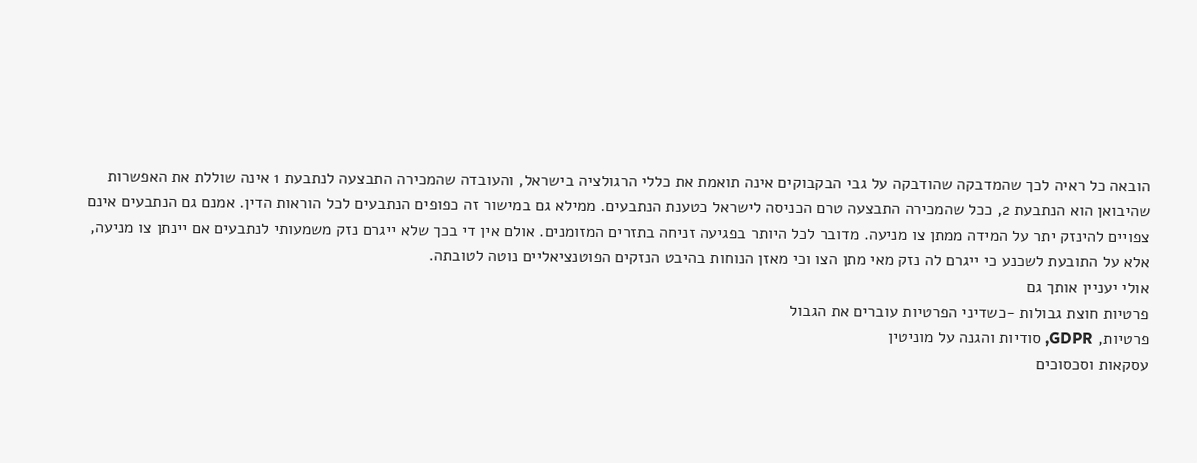הובאה כל ראיה לכך שהמדבקה שהודבקה על גבי הבקבוקים אינה תואמת את כללי הרגולציה בישראל, והעובדה שהמכירה התבצעה לנתבעת 1 אינה שוללת את האפשרות שהיבואן הוא הנתבעת 2, ככל שהמכירה התבצעה טרם הכניסה לישראל כטענת הנתבעים. ממילא גם במישור זה כפופים הנתבעים לכל הוראות הדין. אמנם גם הנתבעים אינם צפויים להינזק יתר על המידה ממתן צו מניעה. מדובר לכל היותר בפגיעה זניחה בתזרים המזומנים. אולם אין די בכך שלא ייגרם נזק משמעותי לנתבעים אם יינתן צו מניעה, אלא על התובעת לשכנע כי ייגרם לה נזק מאי מתן הצו וכי מאזן הנוחות בהיבט הנזקים הפוטנציאליים נוטה לטובתה.
אולי יעניין אותך גם
פרטיות חוצת גבולות -כשדיני הפרטיות עוברים את הגבול
פרטיות, GDPR, סודיות והגנה על מוניטין
עסקאות וסכסוכים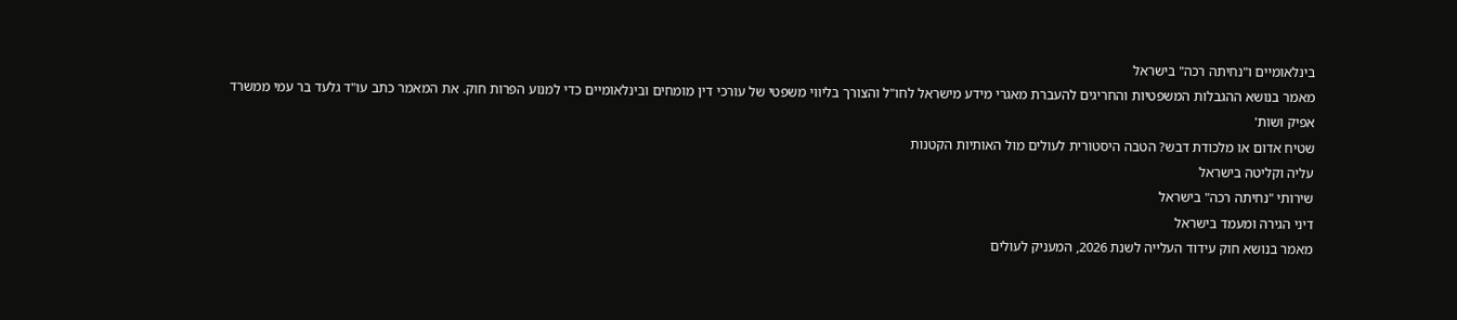בינלאומיים ו"נחיתה רכה" בישראל
מאמר בנושא ההגבלות המשפטיות והחריגים להעברת מאגרי מידע מישראל לחו"ל והצורך בליווי משפטי של עורכי דין מומחים ובינלאומיים כדי למנוע הפרות חוק. את המאמר כתב עו"ד גלעד בר עמי ממשרד אפיק ושות'
שטיח אדום או מלכודת דבש? הטבה היסטורית לעולים מול האותיות הקטנות
עליה וקליטה בישראל
שירותי "נחיתה רכה" בישראל
דיני הגירה ומעמד בישראל
מאמר בנושא חוק עידוד העלייה לשנת 2026, המעניק לעולים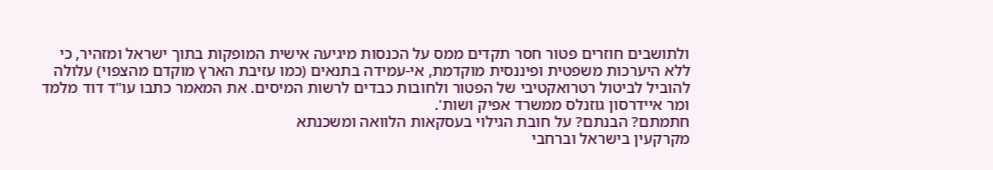ולתושבים חוזרים פטור חסר תקדים ממס על הכנסות מיגיעה אישית המופקות בתוך ישראל ומזהיר, כי ללא היערכות משפטית ופיננסית מוקדמת, אי-עמידה בתנאים (כמו עזיבת הארץ מוקדם מהצפוי) עלולה להוביל לביטול רטרואקטיבי של הפטור ולחובות כבדים לרשות המיסים. את המאמר כתבו עו"ד דוד מלמד ומר איידרסון גוזנלס ממשרד אפיק ושות'.
חתמתם? הבנתם? על חובת הגילוי בעסקאות הלוואה ומשכנתא
מקרקעין בישראל וברחבי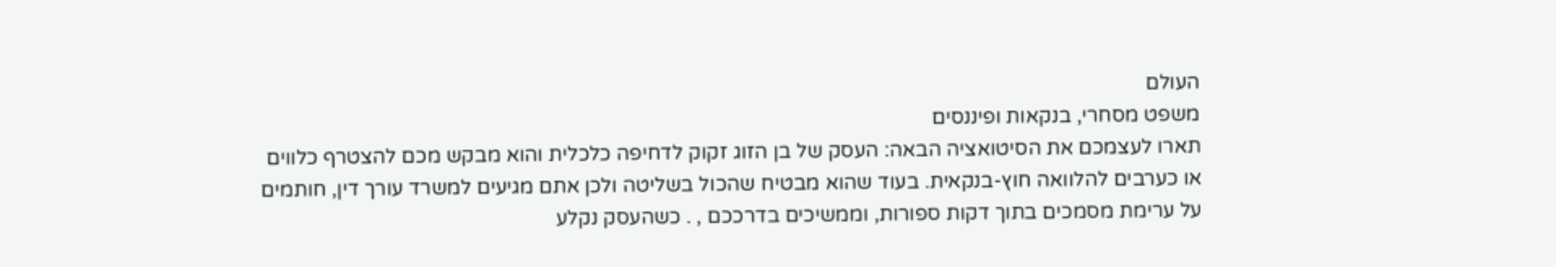העולם
משפט מסחרי, בנקאות ופיננסים
תארו לעצמכם את הסיטואציה הבאה: העסק של בן הזוג זקוק לדחיפה כלכלית והוא מבקש מכם להצטרף כלווים או כערבים להלוואה חוץ-בנקאית. בעוד שהוא מבטיח שהכול בשליטה ולכן אתם מגיעים למשרד עורך דין, חותמים על ערימת מסמכים בתוך דקות ספורות, וממשיכים בדרככם , . כשהעסק נקלע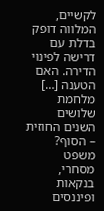לקשיים, המלווה דופק בדלת עם דרישה לפינוי הדירה. האם הטענה […]
מלחמת שלושים השנים החוזית – הסוף?
משפט מסחרי, בנקאות ופיננסים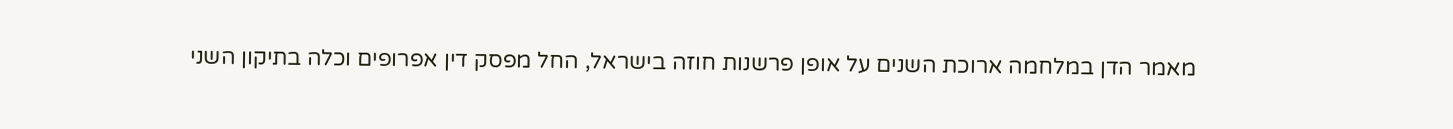מאמר הדן במלחמה ארוכת השנים על אופן פרשנות חוזה בישראל, החל מפסק דין אפרופים וכלה בתיקון השני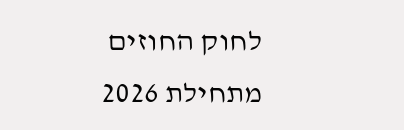לחוק החוזים מתחילת 2026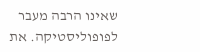שאינו הרבה מעבר לפופוליסטיקה. את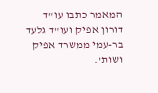המאמר כתבו עו"ד דורון אפיק ועו"ד גלעד בר-עמי ממשרד אפיק ושות'.